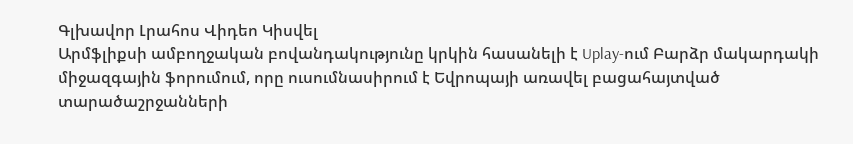Գլխավոր Լրահոս Վիդեո Կիսվել
Արմֆլիքսի ամբողջական բովանդակությունը կրկին հասանելի է Uplay-ում Բարձր մակարդակի միջազգային ֆորումում, որը ուսումնասիրում է Եվրոպայի առավել բացահայտված տարածաշրջանների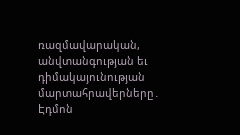ռազմավարական, անվտանգության եւ դիմակայունության մարտահրավերները․ Էդմոն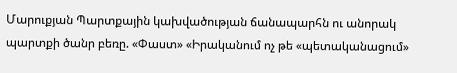Մարուքյան Պարտքային կախվածության ճանապարհն ու անորակ պարտքի ծանր բեռը. «Փաստ» «Իրականում ոչ թե «պետականացում»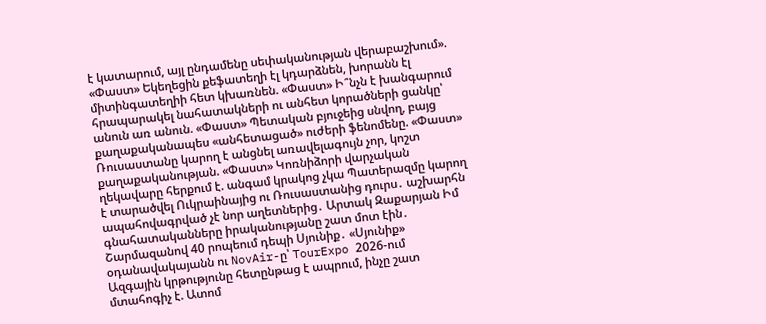է կատարում, այլ ընդամենը սեփականության վերաբաշխում». «Փաստ» Եկեղեցին քեֆատեղի էլ կդարձնեն, խորանն էլ միտինգատեղիի հետ կխառնեն. «Փաստ» Ի՞նչն է խանգարում հրապարակել նահատակների ու անհետ կորածների ցանկը՝ անուն առ անուն. «Փաստ» Պետական բյուջեից սնվող, բայց քաղաքականապես «անհետացած» ուժերի ֆենոմենը. «Փաստ» Ռուսաստանը կարող է անցնել առավելագույն չոր, կոշտ քաղաքականության. «Փաստ» Կոռնիձորի վարչական ղեկավարը հերքում է. անգամ կրակոց չկա Պատերազմը կարող է տարածվել Ուկրաինայից ու Ռուսաստանից դուրս․ աշխարհն ապահովագրված չէ նոր աղետներից․ Արտակ Զաքարյան Իմ գնահատականները իրականությանը շատ մոտ էին․ Շարմազանով 40 րոպեում դեպի Սյունիք․ «Սյունիք» օդանավակայանն ու NovAir-ը՝ TourExpo 2026-ում
Ազգային կրթությունը հետընթաց է ապրում, ինչը շատ մտահոգիչ է. Ատոմ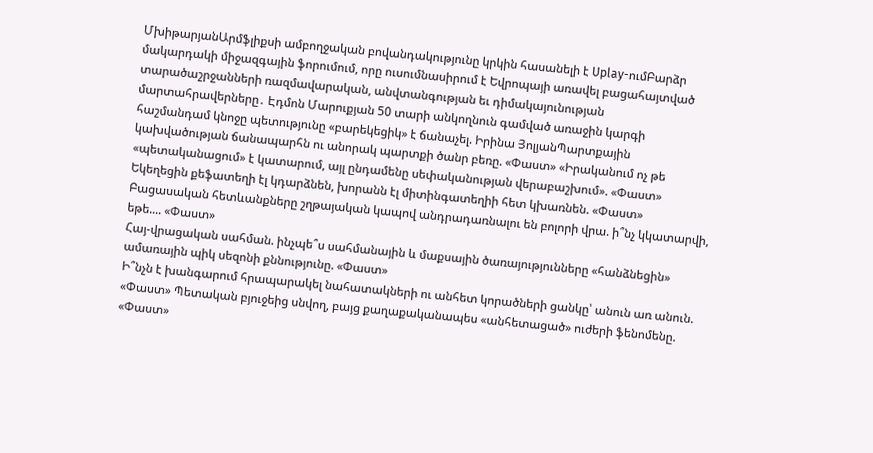ՄխիթարյանԱրմֆլիքսի ամբողջական բովանդակությունը կրկին հասանելի է Uplay-ումԲարձր մակարդակի միջազգային ֆորումում, որը ուսումնասիրում է Եվրոպայի առավել բացահայտված տարածաշրջանների ռազմավարական, անվտանգության եւ դիմակայունության մարտահրավերները․ Էդմոն Մարուքյան 50 տարի անկողնուն գամված առաջին կարգի հաշմանդամ կնոջը պետությունը «բարեկեցիկ» է ճանաչել. Իրինա ՅոլյանՊարտքային կախվածության ճանապարհն ու անորակ պարտքի ծանր բեռը. «Փաստ» «Իրականում ոչ թե «պետականացում» է կատարում, այլ ընդամենը սեփականության վերաբաշխում». «Փաստ» Եկեղեցին քեֆատեղի էլ կդարձնեն, խորանն էլ միտինգատեղիի հետ կխառնեն. «Փաստ»
Բացասական հետևանքները շղթայական կապով անդրադառնալու են բոլորի վրա. ի՞նչ կկատարվի, եթե.... «Փաստ»
Հայ-վրացական սահման. ինչպե՞ս սահմանային և մաքսային ծառայությունները «հանձնեցին» ամառային պիկ սեզոնի քննությունը. «Փաստ»
Ի՞նչն է խանգարում հրապարակել նահատակների ու անհետ կորածների ցանկը՝ անուն առ անուն. «Փաստ» Պետական բյուջեից սնվող, բայց քաղաքականապես «անհետացած» ուժերի ֆենոմենը. «Փաստ»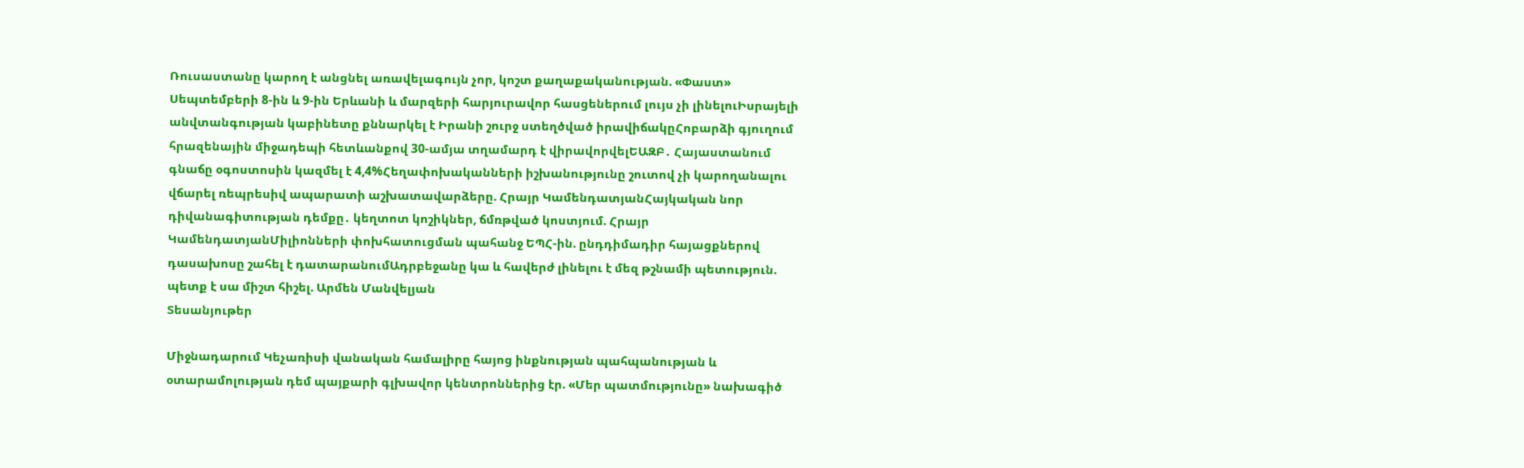Ռուսաստանը կարող է անցնել առավելագույն չոր, կոշտ քաղաքականության. «Փաստ» Սեպտեմբերի 8-ին և 9-ին Երևանի և մարզերի հարյուրավոր հասցեներում լույս չի լինելուԻսրայելի անվտանգության կաբինետը քննարկել է Իրանի շուրջ ստեղծված իրավիճակըՀոբարձի գյուղում հրազենային միջադեպի հետևանքով 30-ամյա տղամարդ է վիրավորվելԵԱԶԲ․ Հայաստանում գնաճը օգոստոսին կազմել է 4,4%Հեղափոխականների իշխանությունը շուտով չի կարողանալու վճարել ռեպրեսիվ ապարատի աշխատավարձերը. Հրայր ԿամենդատյանՀայկական նոր դիվանագիտության դեմքը․ կեղտոտ կոշիկներ, ճմռթված կոստյում. Հրայր ԿամենդատյանՄիլիոնների փոխհատուցման պահանջ ԵՊՀ-ին. ընդդիմադիր հայացքներով դասախոսը շահել է դատարանումԱդրբեջանը կա և հավերժ լինելու է մեզ թշնամի պետություն. պետք է սա միշտ հիշել. Արմեն Մանվելյան
Տեսանյութեր

Միջնադարում Կեչառիսի վանական համալիրը հայոց ինքնության պահպանության և օտարամոլության դեմ պայքարի գլխավոր կենտրոններից էր. «Մեր պատմությունը» նախագիծ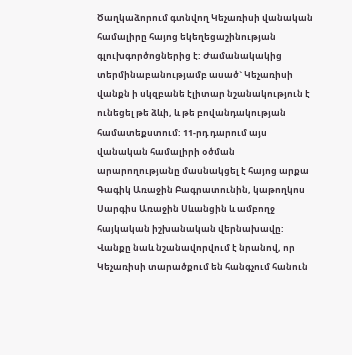Ծաղկաձորում գտնվող Կեչառիսի վանական համալիրը հայոց եկեղեցաշինության գլուխգործոցներից է: Ժամանակակից տերմինաբանությամբ ասած` Կեչառիսի վանքն ի սկզբանե էլիտար նշանակություն է ունեցել թե ձևի, և թե բովանդակության համատեքստում: 11-րդ դարում այս վանական համալիրի օծման արարողությանը մասնակցել է հայոց արքա Գագիկ Առաջին Բագրատունին, կաթողկոս Սարգիս Առաջին Սևանցին և ամբողջ հայկական իշխանական վերնախավը: Վանքը նաև նշանավորվում է նրանով, որ Կեչառիսի տարածքում են հանգչում հանուն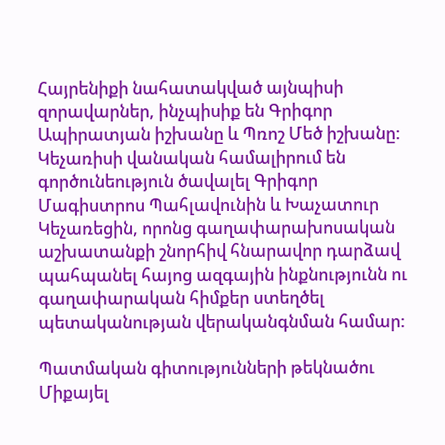Հայրենիքի նահատակված այնպիսի զորավարներ, ինչպիսիք են Գրիգոր Ապիրատյան իշխանը և Պռոշ Մեծ իշխանը: Կեչառիսի վանական համալիրում են գործունեություն ծավալել Գրիգոր Մագիստրոս Պահլավունին և Խաչատուր Կեչառեցին, որոնց գաղափարախոսական աշխատանքի շնորհիվ հնարավոր դարձավ պահպանել հայոց ազգային ինքնությունն ու գաղափարական հիմքեր ստեղծել պետականության վերականգնման համար:

Պատմական գիտությունների թեկնածու Միքայել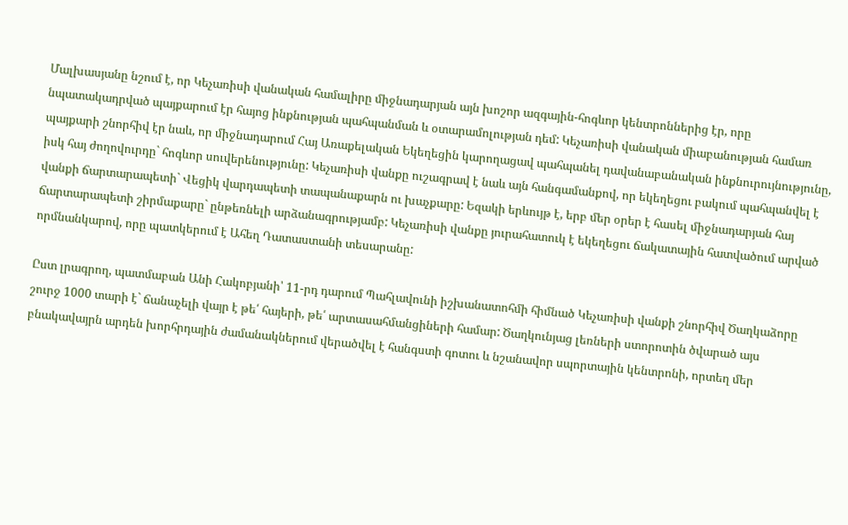Մալխասյանը նշում է, որ Կեչառիսի վանական համալիրը միջնադարյան այն խոշոր ազգային-հոգևոր կենտրոններից էր, որը նպատակադրված պայքարում էր հայոց ինքնության պահպանման և օտարամոլության դեմ: Կեչառիսի վանական միաբանության համառ պայքարի շնորհիվ էր նաև, որ միջնադարում Հայ Առաքելական Եկեղեցին կարողացավ պահպանել դավանաբանական ինքնուրույնությունը, իսկ հայ ժողովուրդը` հոգևոր սուվերենությունը: Կեչառիսի վանքը ուշագրավ է նաև այն հանգամանքով, որ եկեղեցու բակում պահպանվել է վանքի ճարտարապետի` Վեցիկ վարդապետի տապանաքարն ու խաչքարը: Եզակի երևույթ է, երբ մեր օրեր է հասել միջնադարյան հայ ճարտարապետի շիրմաքարը` ընթեռնելի արձանագրությամբ: Կեչառիսի վանքը յուրահատուկ է եկեղեցու ճակատային հատվածում արված որմնանկարով, որը պատկերում է Ահեղ Դատաստանի տեսարանը:

Ըստ լրագրող, պատմաբան Անի Հակոբյանի՝ 11-րդ դարում Պահլավունի իշխանատոհմի հիմնած Կեչառիսի վանքի շնորհիվ Ծաղկաձորը շուրջ 1000 տարի է` ճանաչելի վայր է թե՛ հայերի, թե՛ արտասահմանցիների համար: Ծաղկունյաց լեռների ստորոտին ծվարած այս բնակավայրն արդեն խորհրդային ժամանակներում վերածվել է հանգստի գոտու և նշանավոր սպորտային կենտրոնի, որտեղ մեր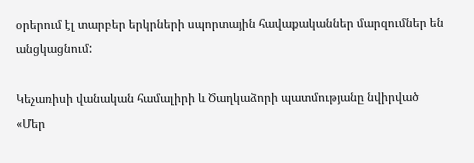օրերում էլ տարբեր երկրների սպորտային հավաքականներ մարզումներ են անցկացնում:

Կեչառիսի վանական համալիրի և Ծաղկաձորի պատմությանը նվիրված «Մեր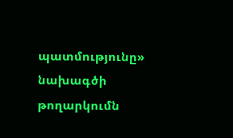պատմությունը» նախագծի թողարկումն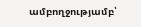ամբողջությամբ՝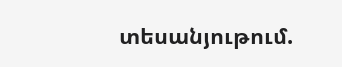տեսանյութում.